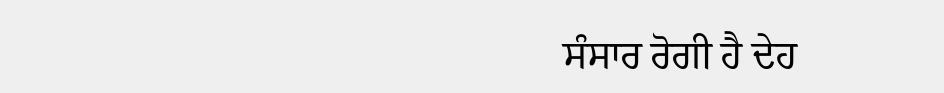ਸੰਸਾਰ ਰੋਗੀ ਹੈ ਦੇਹ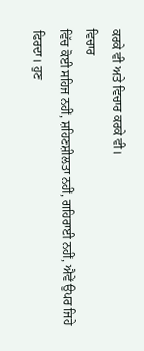ਕਰਕੇ ਵੀ ਅਤੇ ਵਿਚਾਰ ਕਰਕੇ ਵੀ।
ਵਿਚਾਰ
ਵਿੱਚ ਕੋਈ ਸਹਿਜ ਨਹੀਂ, ਸ਼ਹਿਣਸ਼ੀਲਤਾ ਨਹੀਂ, ਗਹਿਰਾਈ ਨਹੀਂ, ਐਵੇਂ ਉਪਰ ਜਿਹੇ ਫਿਰਦਾ। ਹੁਣ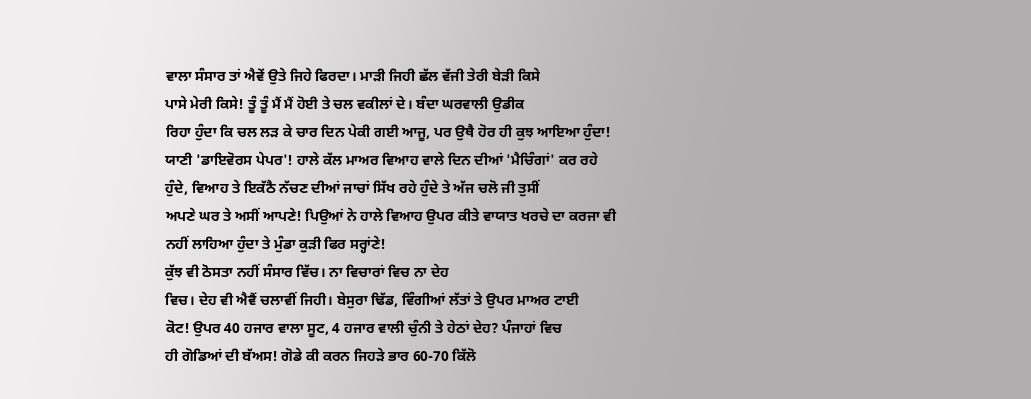ਵਾਲਾ ਸੰਸਾਰ ਤਾਂ ਐਵੇਂ ਉਤੇ ਜਿਹੇ ਫਿਰਦਾ। ਮਾੜੀ ਜਿਹੀ ਛੱਲ ਵੱਜੀ ਤੇਰੀ ਬੇੜੀ ਕਿਸੇ
ਪਾਸੇ ਮੇਰੀ ਕਿਸੇ! ਤੂੰ ਤੂੰ ਮੈਂ ਮੈਂ ਹੋਈ ਤੇ ਚਲ ਵਕੀਲਾਂ ਦੇ। ਬੰਦਾ ਘਰਵਾਲੀ ਉਡੀਕ
ਰਿਹਾ ਹੁੰਦਾ ਕਿ ਚਲ ਲੜ ਕੇ ਚਾਰ ਦਿਨ ਪੇਕੀ ਗਈ ਆਜੂ, ਪਰ ਉਥੈ ਹੋਰ ਹੀ ਕੁਝ ਆਇਆ ਹੁੰਦਾ!
ਯਾਣੀ 'ਡਾਇਵੋਰਸ ਪੇਪਰ'! ਹਾਲੇ ਕੱਲ ਮਾਅਰ ਵਿਆਹ ਵਾਲੇ ਦਿਨ ਦੀਆਂ 'ਮੈਚਿੰਗਾਂ' ਕਰ ਰਹੇ
ਹੁੰਦੇ, ਵਿਆਹ ਤੇ ਇਕੱਠੈ ਨੱਚਣ ਦੀਆਂ ਜਾਚਾਂ ਸਿੱਖ ਰਹੇ ਹੁੰਦੇ ਤੇ ਅੱਜ ਚਲੋ ਜੀ ਤੁਸੀਂ
ਅਪਣੇ ਘਰ ਤੇ ਅਸੀਂ ਆਪਣੇ! ਪਿਉਆਂ ਨੇ ਹਾਲੇ ਵਿਆਹ ਉਪਰ ਕੀਤੇ ਵਾਯਾਤ ਖਰਚੇ ਦਾ ਕਰਜਾ ਵੀ
ਨਹੀਂ ਲਾਹਿਆ ਹੁੰਦਾ ਤੇ ਮੁੰਡਾ ਕੁੜੀ ਫਿਰ ਸਰ੍ਹਾਂਣੇ!
ਕੁੱਝ ਵੀ ਠੋਸਤਾ ਨਹੀਂ ਸੰਸਾਰ ਵਿੱਚ। ਨਾ ਵਿਚਾਰਾਂ ਵਿਚ ਨਾ ਦੇਹ
ਵਿਚ। ਦੇਹ ਵੀ ਐਵੈਂ ਚਲਾਵੀਂ ਜਿਹੀ। ਬੇਸੁਰਾ ਢਿੱਡ, ਵਿੰਗੀਆਂ ਲੱਤਾਂ ਤੇ ਉਪਰ ਮਾਅਰ ਟਾਈ
ਕੋਟ! ਉਪਰ 40 ਹਜਾਰ ਵਾਲਾ ਸੂਟ, 4 ਹਜਾਰ ਵਾਲੀ ਚੁੰਨੀ ਤੇ ਹੇਠਾਂ ਦੇਹ? ਪੰਜਾਹਾਂ ਵਿਚ
ਹੀ ਗੋਡਿਆਂ ਦੀ ਬੱਅਸ! ਗੋਡੇ ਕੀ ਕਰਨ ਜਿਹੜੇ ਭਾਰ 60-70 ਕਿੱਲੋ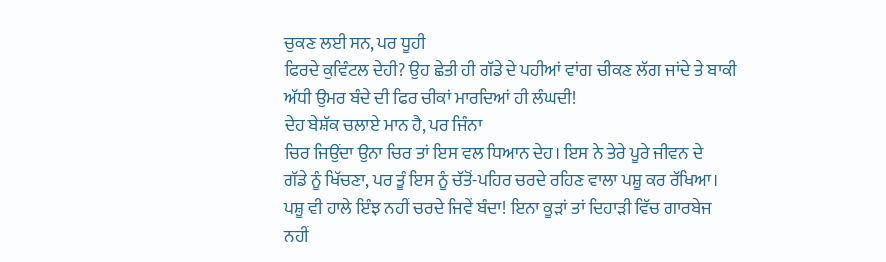ਚੁਕਣ ਲਈ ਸਨ, ਪਰ ਧੂਹੀ
ਫਿਰਦੇ ਕੁਵਿੰਟਲ ਦੇਹੀ? ਉਹ ਛੇਤੀ ਹੀ ਗੱਡੇ ਦੇ ਪਹੀਆਂ ਵਾਂਗ ਚੀਕਣ ਲੱਗ ਜਾਂਦੇ ਤੇ ਬਾਕੀ
ਅੱਧੀ ਉਮਰ ਬੰਦੇ ਦੀ ਫਿਰ ਚੀਕਾਂ ਮਾਰਦਿਆਂ ਹੀ ਲੰਘਦੀ!
ਦੇਹ ਬੇਸ਼ੱਕ ਚਲਾਏ ਮਾਨ ਹੈ, ਪਰ ਜਿੰਨਾ
ਚਿਰ ਜਿਉਂਦਾ ਉਨਾ ਚਿਰ ਤਾਂ ਇਸ ਵਲ ਧਿਆਨ ਦੇਹ। ਇਸ ਨੇ ਤੇਰੇ ਪੂਰੇ ਜੀਵਨ ਦੇ
ਗੱਡੇ ਨੂੰ ਖਿੱਚਣਾ, ਪਰ ਤੂੰ ਇਸ ਨੂੰ ਚੱਤੋਂ-ਪਹਿਰ ਚਰਦੇ ਰਹਿਣ ਵਾਲਾ ਪਸ਼ੂ ਕਰ ਰੱਖਿਆ।
ਪਸ਼ੂ ਵੀ ਹਾਲੇ ਇੰਝ ਨਹੀਂ ਚਰਦੇ ਜਿਵੇਂ ਬੰਦਾ! ਇਨਾ ਕੂੜਾਂ ਤਾਂ ਦਿਹਾੜੀ ਵਿੱਚ ਗਾਰਬੇਜ
ਨਹੀਂ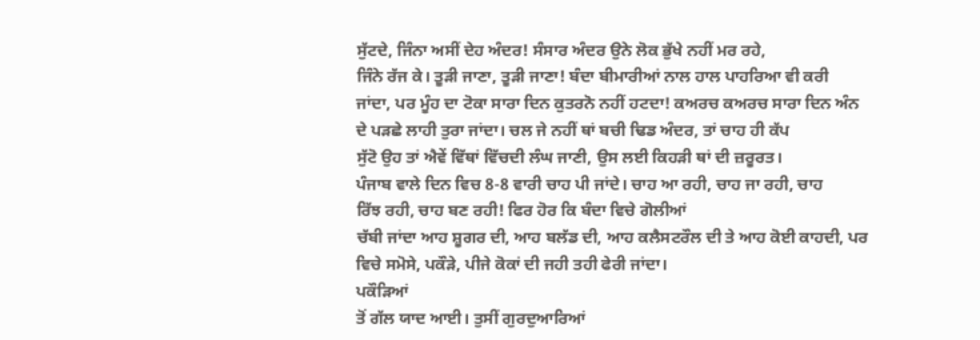ਸੁੱਟਦੇ, ਜਿੰਨਾ ਅਸੀਂ ਦੇਹ ਅੰਦਰ! ਸੰਸਾਰ ਅੰਦਰ ਉਨੇ ਲੋਕ ਭੁੱਖੇ ਨਹੀਂ ਮਰ ਰਹੇ,
ਜਿੰਨੇ ਰੱਜ ਕੇ। ਤੂੜੀ ਜਾਣਾ, ਤੂੜੀ ਜਾਣਾ! ਬੰਦਾ ਬੀਮਾਰੀਆਂ ਨਾਲ ਹਾਲ ਪਾਹਰਿਆ ਵੀ ਕਰੀ
ਜਾਂਦਾ, ਪਰ ਮੂੰਹ ਦਾ ਟੋਕਾ ਸਾਰਾ ਦਿਨ ਕੁਤਰਨੋ ਨਹੀਂ ਹਟਦਾ! ਕਅਰਚ ਕਅਰਚ ਸਾਰਾ ਦਿਨ ਅੰਨ
ਦੇ ਪੜਛੇ ਲਾਹੀ ਤੁਰਾ ਜਾਂਦਾ। ਚਲ ਜੇ ਨਹੀਂ ਥਾਂ ਬਚੀ ਢਿਡ ਅੰਦਰ, ਤਾਂ ਚਾਹ ਹੀ ਕੱਪ
ਸੁੱਟੋ ਉਹ ਤਾਂ ਐਵੇਂ ਵਿੱਥਾਂ ਵਿੱਚਦੀ ਲੰਘ ਜਾਣੀ, ਉਸ ਲਈ ਕਿਹੜੀ ਥਾਂ ਦੀ ਜ਼ਰੂਰਤ।
ਪੰਜਾਬ ਵਾਲੇ ਦਿਨ ਵਿਚ 8-8 ਵਾਰੀ ਚਾਹ ਪੀ ਜਾਂਦੇ। ਚਾਹ ਆ ਰਹੀ, ਚਾਹ ਜਾ ਰਹੀ, ਚਾਹ
ਰਿੱਝ ਰਹੀ, ਚਾਹ ਬਣ ਰਹੀ! ਫਿਰ ਹੋਰ ਕਿ ਬੰਦਾ ਵਿਚੇ ਗੋਲੀਆਂ
ਚੱਬੀ ਜਾਂਦਾ ਆਹ ਸ਼ੂਗਰ ਦੀ, ਆਹ ਬਲੱਡ ਦੀ, ਆਹ ਕਲੈਸਟਰੌਲ ਦੀ ਤੇ ਆਹ ਕੋਈ ਕਾਹਦੀ, ਪਰ
ਵਿਚੇ ਸਮੋਸੇ, ਪਕੌੜੇ, ਪੀਜੇ ਕੋਕਾਂ ਦੀ ਜਹੀ ਤਹੀ ਫੇਰੀ ਜਾਂਦਾ।
ਪਕੌੜਿਆਂ
ਤੋਂ ਗੱਲ ਯਾਦ ਆਈ। ਤੁਸੀਂ ਗੁਰਦੁਆਰਿਆਂ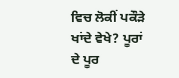ਵਿਚ ਲੋਕੀਂ ਪਕੌੜੇ ਖਾਂਦੇ ਵੇਖੇ? ਪੂਰਾਂ
ਦੇ ਪੂਰ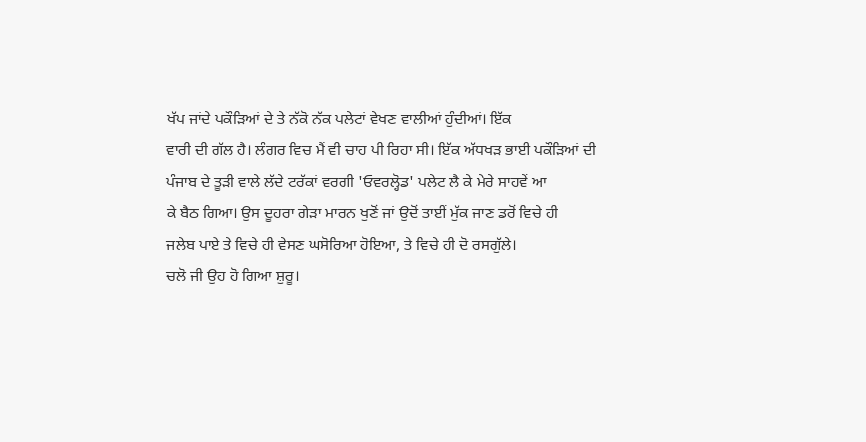ਖੱਪ ਜਾਂਦੇ ਪਕੌੜਿਆਂ ਦੇ ਤੇ ਨੱਕੋ ਨੱਕ ਪਲੇਟਾਂ ਵੇਖਣ ਵਾਲੀਆਂ ਹੁੰਦੀਆਂ। ਇੱਕ
ਵਾਰੀ ਦੀ ਗੱਲ ਹੈ। ਲੰਗਰ ਵਿਚ ਮੈਂ ਵੀ ਚਾਹ ਪੀ ਰਿਹਾ ਸੀ। ਇੱਕ ਅੱਧਖੜ ਭਾਈ ਪਕੌੜਿਆਂ ਦੀ
ਪੰਜਾਬ ਦੇ ਤੂੜੀ ਵਾਲੇ ਲੱਦੇ ਟਰੱਕਾਂ ਵਰਗੀ 'ਓਵਰਲ੍ਹੋਡ' ਪਲੇਟ ਲੈ ਕੇ ਮੇਰੇ ਸਾਹਵੇਂ ਆ
ਕੇ ਬੈਠ ਗਿਆ। ਉਸ ਦੂਹਰਾ ਗੇੜਾ ਮਾਰਨ ਖੁਣੋਂ ਜਾਂ ਉਦੋਂ ਤਾਈਂ ਮੁੱਕ ਜਾਣ ਡਰੋਂ ਵਿਚੇ ਹੀ
ਜਲੇਬ ਪਾਏ ਤੇ ਵਿਚੇ ਹੀ ਵੇਸਣ ਘਸੋਰਿਆ ਹੋਇਆ, ਤੇ ਵਿਚੇ ਹੀ ਦੋ ਰਸਗੁੱਲੇ।
ਚਲੋ ਜੀ ਉਹ ਹੋ ਗਿਆ ਸ਼ੁਰੂ।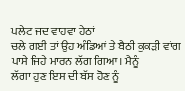ਪਲੇਟ ਜਦ ਵਾਹਵਾ ਹੇਠਾਂ
ਚਲੇ ਗਈ ਤਾਂ ਉਹ ਅੰਡਿਆਂ ਤੇ ਬੈਠੀ ਕੁਕੜੀ ਵਾਂਗ ਪਾਸੇ ਜਿਹੇ ਮਾਰਨ ਲੱਗ ਗਿਆ। ਮੈਨੂੰ
ਲੱਗਾ ਹੁਣ ਇਸ ਦੀ ਬੱਸ ਹੋਣ ਨੂੰ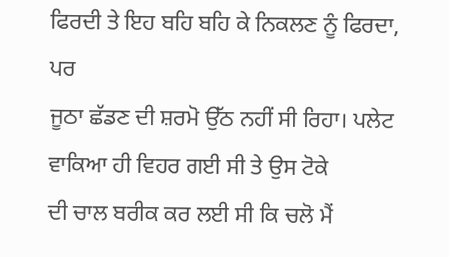ਫਿਰਦੀ ਤੇ ਇਹ ਬਹਿ ਬਹਿ ਕੇ ਨਿਕਲਣ ਨੂੰ ਫਿਰਦਾ, ਪਰ
ਜੂਠਾ ਛੱਡਣ ਦੀ ਸ਼ਰਮੋ ਉੱਠ ਨਹੀਂ ਸੀ ਰਿਹਾ। ਪਲੇਟ ਵਾਕਿਆ ਹੀ ਵਿਹਰ ਗਈ ਸੀ ਤੇ ਉਸ ਟੋਕੇ
ਦੀ ਚਾਲ ਬਰੀਕ ਕਰ ਲਈ ਸੀ ਕਿ ਚਲੋ ਮੈਂ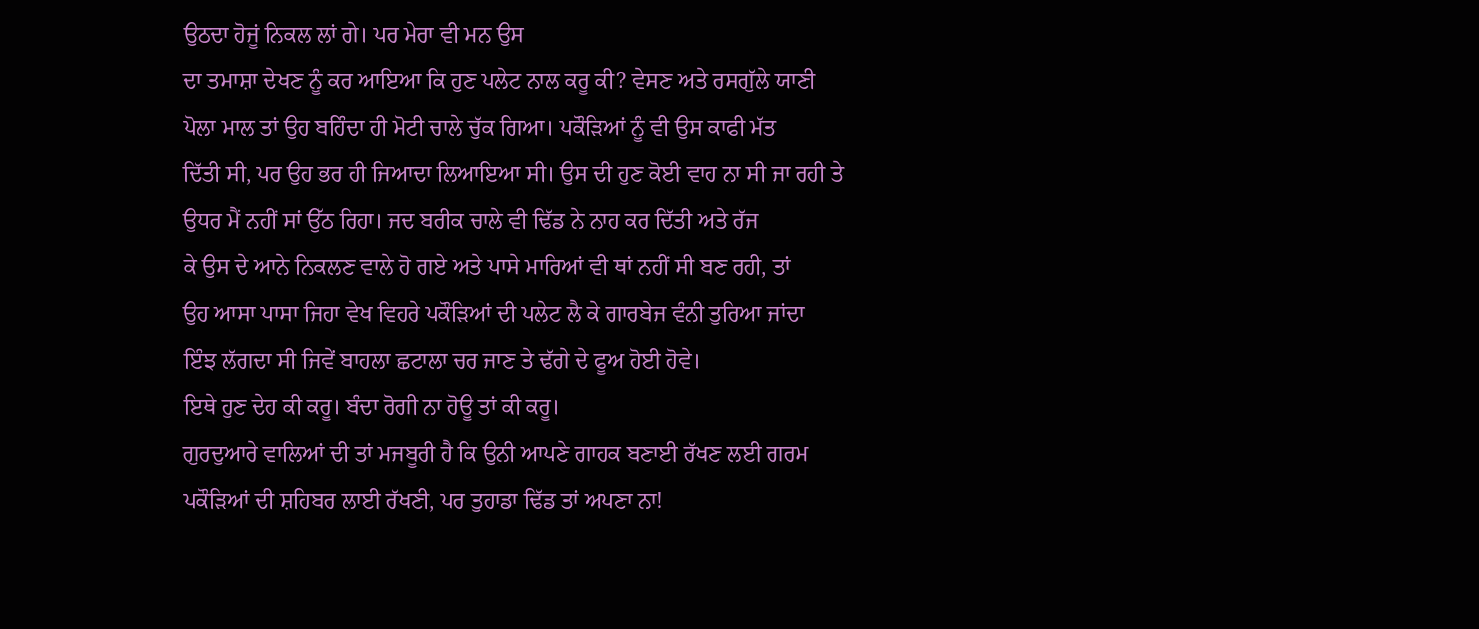ਉਠਦਾ ਹੋਜੂਂ ਨਿਕਲ ਲਾਂ ਗੇ। ਪਰ ਮੇਰਾ ਵੀ ਮਨ ਉਸ
ਦਾ ਤਮਾਸ਼ਾ ਦੇਖਣ ਨੂੰ ਕਰ ਆਇਆ ਕਿ ਹੁਣ ਪਲੇਟ ਨਾਲ ਕਰੂ ਕੀ? ਵੇਸਣ ਅਤੇ ਰਸਗੁੱਲੇ ਯਾਣੀ
ਪੋਲਾ ਮਾਲ ਤਾਂ ਉਹ ਬਹਿੰਦਾ ਹੀ ਮੋਟੀ ਚਾਲੇ ਚੁੱਕ ਗਿਆ। ਪਕੌੜਿਆਂ ਨੂੰ ਵੀ ਉਸ ਕਾਫੀ ਮੱਤ
ਦਿੱਤੀ ਸੀ, ਪਰ ਉਹ ਭਰ ਹੀ ਜਿਆਦਾ ਲਿਆਇਆ ਸੀ। ਉਸ ਦੀ ਹੁਣ ਕੋਈ ਵਾਹ ਨਾ ਸੀ ਜਾ ਰਹੀ ਤੇ
ਉਧਰ ਮੈਂ ਨਹੀਂ ਸਾਂ ਉੱਠ ਰਿਹਾ। ਜਦ ਬਰੀਕ ਚਾਲੇ ਵੀ ਢਿੱਡ ਨੇ ਨਾਹ ਕਰ ਦਿੱਤੀ ਅਤੇ ਰੱਜ
ਕੇ ਉਸ ਦੇ ਆਨੇ ਨਿਕਲਣ ਵਾਲੇ ਹੋ ਗਏ ਅਤੇ ਪਾਸੇ ਮਾਰਿਆਂ ਵੀ ਥਾਂ ਨਹੀਂ ਸੀ ਬਣ ਰਹੀ, ਤਾਂ
ਉਹ ਆਸਾ ਪਾਸਾ ਜਿਹਾ ਵੇਖ ਵਿਹਰੇ ਪਕੌੜਿਆਂ ਦੀ ਪਲੇਟ ਲੈ ਕੇ ਗਾਰਬੇਜ ਵੰਨੀ ਤੁਰਿਆ ਜਾਂਦਾ
ਇੰਝ ਲੱਗਦਾ ਸੀ ਜਿਵੇਂ ਬਾਹਲਾ ਛਟਾਲਾ ਚਰ ਜਾਣ ਤੇ ਢੱਗੇ ਦੇ ਫੂਅ ਹੋਈ ਹੋਵੇ।
ਇਥੇ ਹੁਣ ਦੇਹ ਕੀ ਕਰੂ। ਬੰਦਾ ਰੋਗੀ ਨਾ ਹੋਊ ਤਾਂ ਕੀ ਕਰੂ।
ਗੁਰਦੁਆਰੇ ਵਾਲਿਆਂ ਦੀ ਤਾਂ ਮਜਬੂਰੀ ਹੈ ਕਿ ਉਨੀ ਆਪਣੇ ਗਾਹਕ ਬਣਾਈ ਰੱਖਣ ਲਈ ਗਰਮ
ਪਕੌੜਿਆਂ ਦੀ ਸ਼ਹਿਬਰ ਲਾਈ ਰੱਖਣੀ, ਪਰ ਤੁਹਾਡਾ ਢਿੱਡ ਤਾਂ ਅਪਣਾ ਨਾ!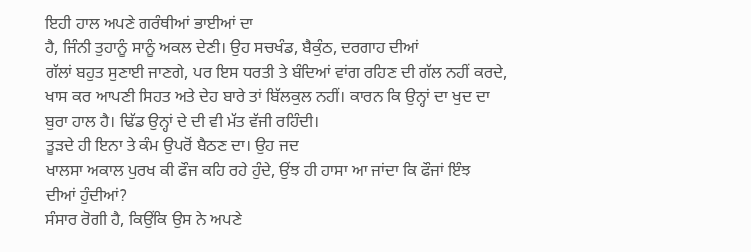ਇਹੀ ਹਾਲ ਅਪਣੇ ਗਰੰਥੀਆਂ ਭਾਈਆਂ ਦਾ
ਹੈ, ਜਿੰਨੀ ਤੁਹਾਨੂੰ ਸਾਨੂੰ ਅਕਲ ਦੇਣੀ। ਉਹ ਸਚਖੰਡ, ਬੈਕੁੰਠ, ਦਰਗਾਹ ਦੀਆਂ
ਗੱਲਾਂ ਬਹੁਤ ਸੁਣਾਈ ਜਾਣਗੇ, ਪਰ ਇਸ ਧਰਤੀ ਤੇ ਬੰਦਿਆਂ ਵਾਂਗ ਰਹਿਣ ਦੀ ਗੱਲ ਨਹੀਂ ਕਰਦੇ,
ਖਾਸ ਕਰ ਆਪਣੀ ਸਿਹਤ ਅਤੇ ਦੇਹ ਬਾਰੇ ਤਾਂ ਬਿੱਲਕੁਲ ਨਹੀਂ। ਕਾਰਨ ਕਿ ਉਨ੍ਹਾਂ ਦਾ ਖੁਦ ਦਾ
ਬੁਰਾ ਹਾਲ ਹੈ। ਢਿੱਡ ਉਨ੍ਹਾਂ ਦੇ ਦੀ ਵੀ ਮੱਤ ਵੱਜੀ ਰਹਿੰਦੀ।
ਤੂੜਦੇ ਹੀ ਇਨਾ ਤੇ ਕੰਮ ਉਪਰੋਂ ਬੈਠਣ ਦਾ। ਉਹ ਜਦ
ਖਾਲਸਾ ਅਕਾਲ ਪੁਰਖ ਕੀ ਫੌਜ ਕਹਿ ਰਹੇ ਹੁੰਦੇ, ਉਂਝ ਹੀ ਹਾਸਾ ਆ ਜਾਂਦਾ ਕਿ ਫੌਜਾਂ ਇੰਝ
ਦੀਆਂ ਹੁੰਦੀਆਂ?
ਸੰਸਾਰ ਰੋਗੀ ਹੈ, ਕਿਉਂਕਿ ਉਸ ਨੇ ਅਪਣੇ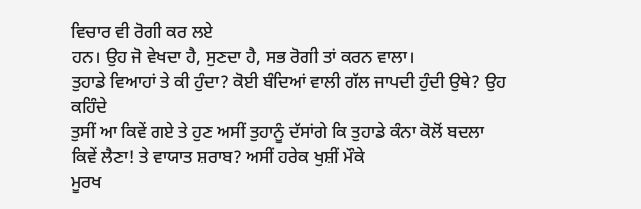ਵਿਚਾਰ ਵੀ ਰੋਗੀ ਕਰ ਲਏ
ਹਨ। ਉਹ ਜੋ ਵੇਖਦਾ ਹੈ, ਸੁਣਦਾ ਹੈ, ਸਭ ਰੋਗੀ ਤਾਂ ਕਰਨ ਵਾਲਾ।
ਤੁਹਾਡੇ ਵਿਆਹਾਂ ਤੇ ਕੀ ਹੁੰਦਾ? ਕੋਈ ਬੰਦਿਆਂ ਵਾਲੀ ਗੱਲ ਜਾਪਦੀ ਹੁੰਦੀ ਉਥੇ? ਉਹ ਕਹਿੰਦੇ
ਤੁਸੀਂ ਆ ਕਿਵੇਂ ਗਏ ਤੇ ਹੁਣ ਅਸੀਂ ਤੁਹਾਨੂੰ ਦੱਸਾਂਗੇ ਕਿ ਤੁਹਾਡੇ ਕੰਨਾ ਕੋਲੋਂ ਬਦਲਾ
ਕਿਵੇਂ ਲੈਣਾ! ਤੇ ਵਾਯਾਤ ਸ਼ਰਾਬ? ਅਸੀਂ ਹਰੇਕ ਖੁਸ਼ੀਂ ਮੌਕੇ
ਮੂਰਖ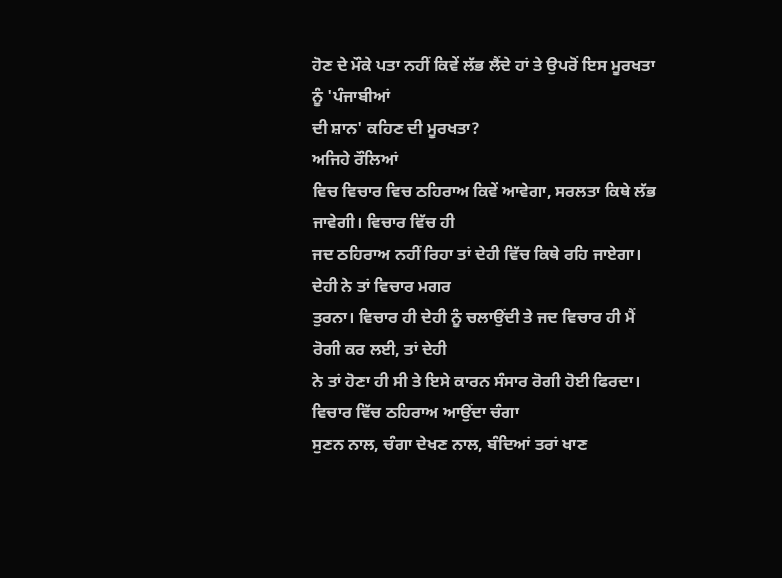ਹੋਣ ਦੇ ਮੌਕੇ ਪਤਾ ਨਹੀਂ ਕਿਵੇਂ ਲੱਭ ਲੈਂਦੇ ਹਾਂ ਤੇ ਉਪਰੋਂ ਇਸ ਮੂਰਖਤਾ ਨੂੰ 'ਪੰਜਾਬੀਆਂ
ਦੀ ਸ਼ਾਨ' ਕਹਿਣ ਦੀ ਮੂਰਖਤਾ?
ਅਜਿਹੇ ਰੌਲਿਆਂ
ਵਿਚ ਵਿਚਾਰ ਵਿਚ ਠਹਿਰਾਅ ਕਿਵੇਂ ਆਵੇਗਾ, ਸਰਲਤਾ ਕਿਥੇ ਲੱਭ ਜਾਵੇਗੀ। ਵਿਚਾਰ ਵਿੱਚ ਹੀ
ਜਦ ਠਹਿਰਾਅ ਨਹੀਂ ਰਿਹਾ ਤਾਂ ਦੇਹੀ ਵਿੱਚ ਕਿਥੇ ਰਹਿ ਜਾਏਗਾ। ਦੇਹੀ ਨੇ ਤਾਂ ਵਿਚਾਰ ਮਗਰ
ਤੁਰਨਾ। ਵਿਚਾਰ ਹੀ ਦੇਹੀ ਨੂੰ ਚਲਾਉਂਦੀ ਤੇ ਜਦ ਵਿਚਾਰ ਹੀ ਮੈਂ ਰੋਗੀ ਕਰ ਲਈ, ਤਾਂ ਦੇਹੀ
ਨੇ ਤਾਂ ਹੋਣਾ ਹੀ ਸੀ ਤੇ ਇਸੇ ਕਾਰਨ ਸੰਸਾਰ ਰੋਗੀ ਹੋਈ ਫਿਰਦਾ।
ਵਿਚਾਰ ਵਿੱਚ ਠਹਿਰਾਅ ਆਉਂਦਾ ਚੰਗਾ
ਸੁਣਨ ਨਾਲ, ਚੰਗਾ ਦੇਖਣ ਨਾਲ, ਬੰਦਿਆਂ ਤਰਾਂ ਖਾਣ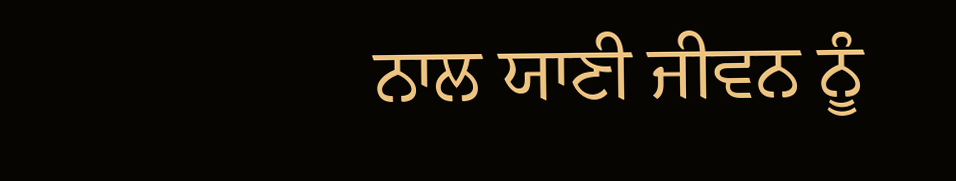ਨਾਲ ਯਾਣੀ ਜੀਵਨ ਨੂੰ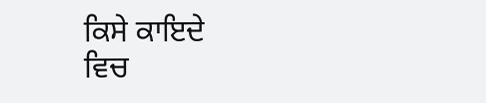ਕਿਸੇ ਕਾਇਦੇ
ਵਿਚ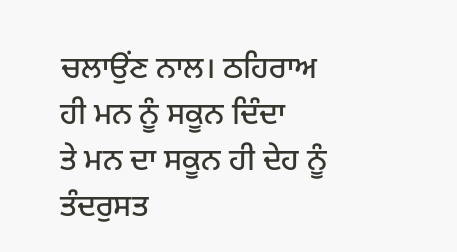ਚਲਾਉਂਣ ਨਾਲ। ਠਹਿਰਾਅ ਹੀ ਮਨ ਨੂੰ ਸਕੂਨ ਦਿੰਦਾ
ਤੇ ਮਨ ਦਾ ਸਕੂਨ ਹੀ ਦੇਹ ਨੂੰ ਤੰਦਰੁਸਤ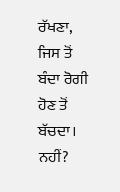ਰੱਖਣਾ, ਜਿਸ ਤੋਂ ਬੰਦਾ ਰੋਗੀ ਹੋਣ ਤੋਂ ਬੱਚਦਾ।
ਨਹੀਂ?